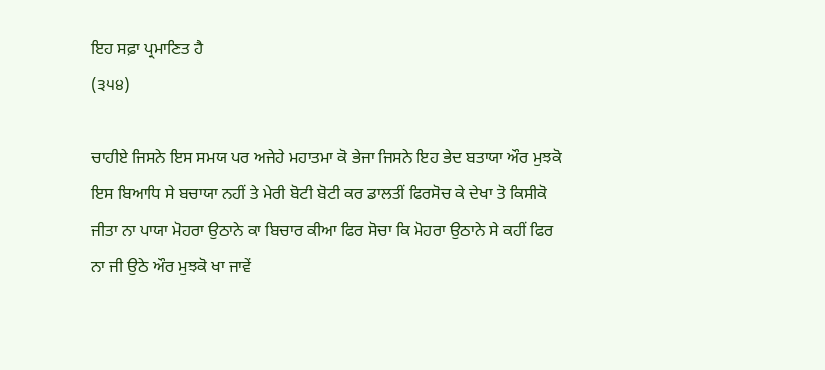ਇਹ ਸਫ਼ਾ ਪ੍ਰਮਾਣਿਤ ਹੈ
(੩੫੪)

ਚਾਹੀਏ ਜਿਸਨੇ ਇਸ ਸਮਯ ਪਰ ਅਜੇਹੇ ਮਹਾਤਮਾ ਕੋ ਭੇਜਾ ਜਿਸਨੇ ਇਹ ਭੇਦ ਬਤਾਯਾ ਔਰ ਮੁਝਕੋ ਇਸ ਬਿਆਧਿ ਸੇ ਬਚਾਯਾ ਨਹੀਂ ਤੇ ਮੇਰੀ ਬੋਟੀ ਬੋਟੀ ਕਰ ਡਾਲਤੀਂ ਫਿਰਸੋਚ ਕੇ ਦੇਖਾ ਤੋ ਕਿਸੀਕੋ ਜੀਤਾ ਨਾ ਪਾਯਾ ਮੋਹਰਾ ਉਠਾਨੇ ਕਾ ਬਿਚਾਰ ਕੀਆ ਫਿਰ ਸੋਚਾ ਕਿ ਮੋਹਰਾ ਉਠਾਨੇ ਸੇ ਕਹੀਂ ਫਿਰ ਨਾ ਜੀ ਉਠੇ ਔਰ ਮੁਝਕੋ ਖਾ ਜਾਵੇਂ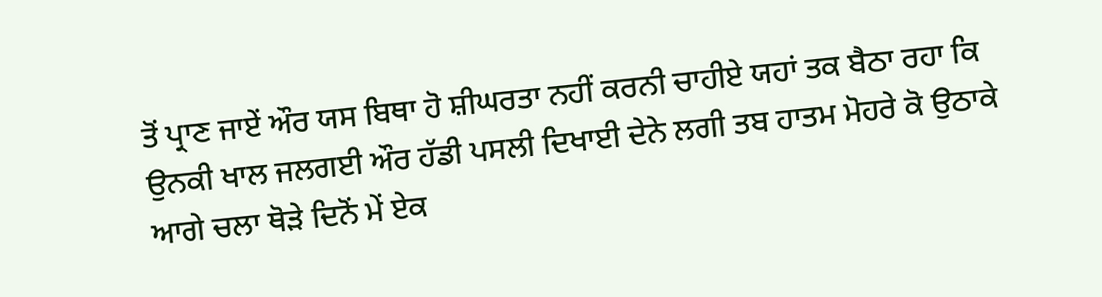ਤੋਂ ਪ੍ਰਾਣ ਜਾਏਂ ਔਰ ਯਸ ਬਿਥਾ ਹੋ ਸ਼ੀਘਰਤਾ ਨਹੀਂ ਕਰਨੀ ਚਾਹੀਏ ਯਹਾਂ ਤਕ ਬੈਠਾ ਰਹਾ ਕਿ ਉਨਕੀ ਖਾਲ ਜਲਗਈ ਔਰ ਹੱਡੀ ਪਸਲੀ ਦਿਖਾਈ ਦੇਨੇ ਲਗੀ ਤਬ ਹਾਤਮ ਮੋਹਰੇ ਕੋ ਉਠਾਕੇ ਆਗੇ ਚਲਾ ਥੋੜੇ ਦਿਨੋਂ ਮੇਂ ਏਕ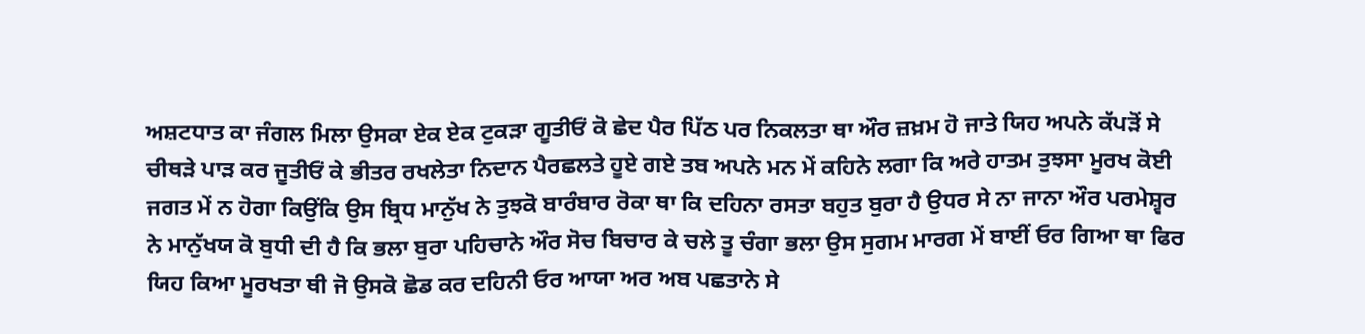ਅਸ਼ਟਧਾਤ ਕਾ ਜੰਗਲ ਮਿਲਾ ਉਸਕਾ ਏਕ ਏਕ ਟੁਕੜਾ ਗੂਤੀਓਂ ਕੋ ਛੇਦ ਪੈਰ ਪਿੱਠ ਪਰ ਨਿਕਲਤਾ ਥਾ ਔਰ ਜ਼ਖ਼ਮ ਹੋ ਜਾਤੇ ਯਿਹ ਅਪਨੇ ਕੱਪੜੋਂ ਸੇ ਚੀਥੜੇ ਪਾੜ ਕਰ ਜੂਤੀਓਂ ਕੇ ਭੀਤਰ ਰਖਲੇਤਾ ਨਿਦਾਨ ਪੈਰਛਲਤੇ ਹੂਏ ਗਏ ਤਬ ਅਪਨੇ ਮਨ ਮੇਂ ਕਹਿਨੇ ਲਗਾ ਕਿ ਅਰੇ ਹਾਤਮ ਤੁਝਸਾ ਮੂਰਖ ਕੋਈ ਜਗਤ ਮੇਂ ਨ ਹੋਗਾ ਕਿਉਂਕਿ ਉਸ ਬ੍ਰਿਧ ਮਾਨੁੱਖ ਨੇ ਤੁਝਕੋ ਬਾਰੰਬਾਰ ਰੋਕਾ ਥਾ ਕਿ ਦਹਿਨਾ ਰਸਤਾ ਬਹੁਤ ਬੁਰਾ ਹੈ ਉਧਰ ਸੇ ਨਾ ਜਾਨਾ ਔਰ ਪਰਮੇਸ਼੍ਵਰ ਨੇ ਮਾਨੁੱਖਯ ਕੋ ਬੁਧੀ ਦੀ ਹੈ ਕਿ ਭਲਾ ਬੁਰਾ ਪਹਿਚਾਨੇ ਔਰ ਸੋਚ ਬਿਚਾਰ ਕੇ ਚਲੇ ਤੂ ਚੰਗਾ ਭਲਾ ਉਸ ਸੁਗਮ ਮਾਰਗ ਮੇਂ ਬਾਈਂ ਓਰ ਗਿਆ ਥਾ ਫਿਰ ਯਿਹ ਕਿਆ ਮੂਰਖਤਾ ਥੀ ਜੋ ਉਸਕੋ ਛੋਡ ਕਰ ਦਹਿਨੀ ਓਰ ਆਯਾ ਅਰ ਅਬ ਪਛਤਾਨੇ ਸੇ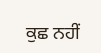ਕੁਛ ਨਹੀਂ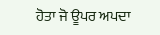ਹੋਤਾ ਜੋ ਊਪਰ ਅਪਦਾ